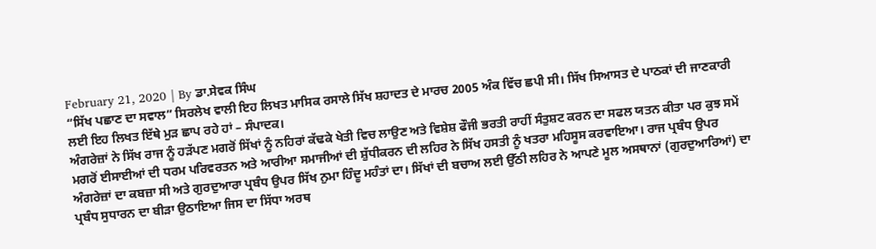February 21, 2020 | By ਡਾ.ਸੇਵਕ ਸਿੰਘ
“ਸਿੱਖ ਪਛਾਣ ਦਾ ਸਵਾਲ” ਸਿਰਲੇਖ ਵਾਲੀ ਇਹ ਲਿਖਤ ਮਾਸਿਕ ਰਸਾਲੇ ਸਿੱਖ ਸ਼ਹਾਦਤ ਦੇ ਮਾਰਚ 2005 ਅੰਕ ਵਿੱਚ ਛਪੀ ਸੀ। ਸਿੱਖ ਸਿਆਸਤ ਦੇ ਪਾਠਕਾਂ ਦੀ ਜਾਣਕਾਰੀ ਲਈ ਇਹ ਲਿਖਤ ਇੱਥੇ ਮੁੜ ਛਾਪ ਰਹੇ ਹਾਂ – ਸੰਪਾਦਕ।
ਅੰਗਰੇਜ਼ਾਂ ਨੇ ਸਿੱਖ ਰਾਜ ਨੂੰ ਹੜੱਪਣ ਮਗਰੋਂ ਸਿੱਖਾਂ ਨੂੰ ਨਹਿਰਾਂ ਕੱਢਕੇ ਖੇਤੀ ਵਿਚ ਲਾਉਣ ਅਤੇ ਵਿਸ਼ੇਸ਼ ਫੌਜੀ ਭਰਤੀ ਰਾਹੀਂ ਸੰਤੁਸ਼ਟ ਕਰਨ ਦਾ ਸਫਲ ਯਤਨ ਕੀਤਾ ਪਰ ਕੁਝ ਸਮੇਂ ਮਗਰੋਂ ਈਸਾਈਆਂ ਦੀ ਧਰਮ ਪਰਿਵਰਤਨ ਅਤੇ ਆਰੀਆ ਸਮਾਜੀਆਂ ਦੀ ਸ਼ੁੱਧੀਕਰਨ ਦੀ ਲਹਿਰ ਨੇ ਸਿੱਖ ਹਸਤੀ ਨੂੰ ਖਤਰਾ ਮਹਿਸੂਸ ਕਰਵਾਇਆ। ਰਾਜ ਪ੍ਰਬੰਧ ਉਪਰ ਅੰਗਰੇਜ਼ਾਂ ਦਾ ਕਬਜ਼ਾ ਸੀ ਅਤੇ ਗੁਰਦੁਆਰਾ ਪ੍ਰਬੰਧ ਉਪਰ ਸਿੱਖ ਨੁਮਾ ਹਿੰਦੂ ਮਹੰਤਾਂ ਦਾ। ਸਿੱਖਾਂ ਦੀ ਬਚਾਅ ਲਈ ਉੱਠੀ ਲਹਿਰ ਨੇ ਆਪਣੇ ਮੂਲ ਅਸਥਾਨਾਂ (ਗੁਰਦੁਆਰਿਆਂ) ਦਾ ਪ੍ਰਬੰਧ ਸੁਧਾਰਨ ਦਾ ਬੀੜਾ ਉਠਾਇਆ ਜਿਸ ਦਾ ਸਿੱਧਾ ਅਰਥ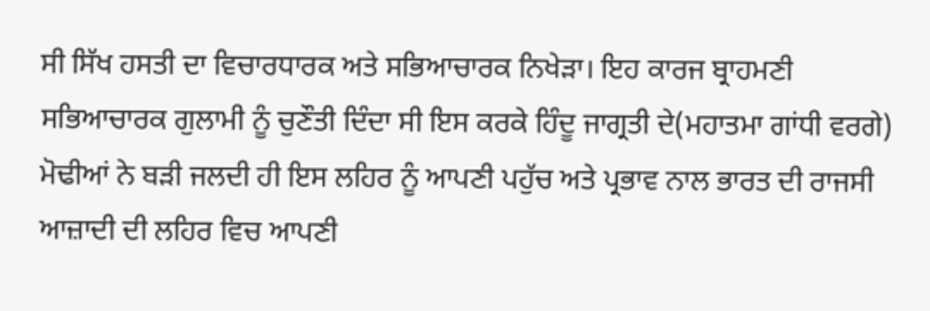ਸੀ ਸਿੱਖ ਹਸਤੀ ਦਾ ਵਿਚਾਰਧਾਰਕ ਅਤੇ ਸਭਿਆਚਾਰਕ ਨਿਖੇੜਾ। ਇਹ ਕਾਰਜ ਬ੍ਰਾਹਮਣੀ ਸਭਿਆਚਾਰਕ ਗੁਲਾਮੀ ਨੂੰ ਚੁਣੌਤੀ ਦਿੰਦਾ ਸੀ ਇਸ ਕਰਕੇ ਹਿੰਦੂ ਜਾਗ੍ਰਤੀ ਦੇ(ਮਹਾਤਮਾ ਗਾਂਧੀ ਵਰਗੇ) ਮੋਢੀਆਂ ਨੇ ਬੜੀ ਜਲਦੀ ਹੀ ਇਸ ਲਹਿਰ ਨੂੰ ਆਪਣੀ ਪਹੁੱਚ ਅਤੇ ਪ੍ਰਭਾਵ ਨਾਲ ਭਾਰਤ ਦੀ ਰਾਜਸੀ ਆਜ਼ਾਦੀ ਦੀ ਲਹਿਰ ਵਿਚ ਆਪਣੀ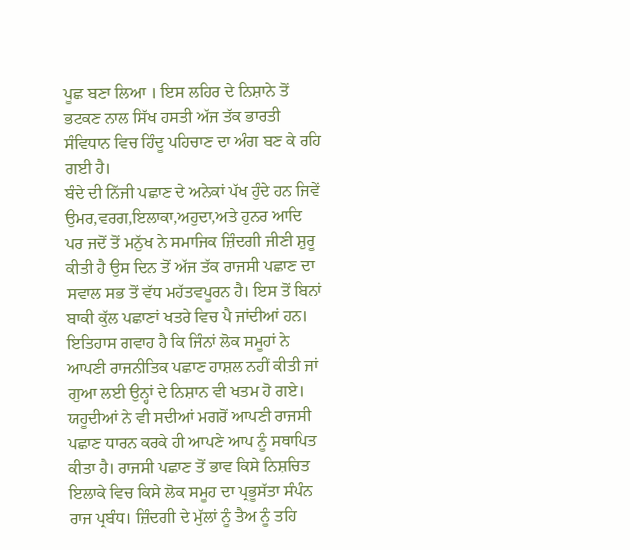ਪੂਛ ਬਣਾ ਲਿਆ । ਇਸ ਲਹਿਰ ਦੇ ਨਿਸ਼ਾਨੇ ਤੋਂ ਭਟਕਣ ਨਾਲ ਸਿੱਖ ਹਸਤੀ ਅੱਜ ਤੱਕ ਭਾਰਤੀ ਸੰਵਿਧਾਨ ਵਿਚ ਹਿੰਦੂ ਪਹਿਚਾਣ ਦਾ ਅੰਗ ਬਣ ਕੇ ਰਹਿ ਗਈ ਹੈ।
ਬੰਦੇ ਦੀ ਨਿੱਜੀ ਪਛਾਣ ਦੇ ਅਨੇਕਾਂ ਪੱਖ ਹੁੰਦੇ ਹਨ ਜਿਵੇਂ ਉਮਰ,ਵਰਗ,ਇਲਾਕਾ,ਅਹੁਦਾ,ਅਤੇ ਹੁਨਰ ਆਦਿ ਪਰ ਜਦੋਂ ਤੋਂ ਮਨੁੱਖ ਨੇ ਸਮਾਜਿਕ ਜ਼ਿੰਦਗੀ ਜੀਣੀ ਸ਼ੁਰੂ ਕੀਤੀ ਹੈ ਉਸ ਦਿਨ ਤੋਂ ਅੱਜ ਤੱਕ ਰਾਜਸੀ ਪਛਾਣ ਦਾ ਸਵਾਲ ਸਭ ਤੋਂ ਵੱਧ ਮਹੱਤਵਪੂਰਨ ਹੈ। ਇਸ ਤੋਂ ਬਿਨਾਂ ਬਾਕੀ ਕੁੱਲ ਪਛਾਣਾਂ ਖਤਰੇ ਵਿਚ ਪੈ ਜਾਂਦੀਆਂ ਹਨ। ਇਤਿਹਾਸ ਗਵਾਹ ਹੈ ਕਿ ਜਿੰਨਾਂ ਲੋਕ ਸਮੂਹਾਂ ਨੇ ਆਪਣੀ ਰਾਜਨੀਤਿਕ ਪਛਾਣ ਹਾਸ਼ਲ ਨਹੀਂ ਕੀਤੀ ਜਾਂ ਗੁਆ ਲਈ ਉਨ੍ਹਾਂ ਦੇ ਨਿਸ਼ਾਨ ਵੀ ਖਤਮ ਹੋ ਗਏ। ਯਹੂਦੀਆਂ ਨੇ ਵੀ ਸਦੀਆਂ ਮਗਰੋਂ ਆਪਣੀ ਰਾਜਸੀ ਪਛਾਣ ਧਾਰਨ ਕਰਕੇ ਹੀ ਆਪਣੇ ਆਪ ਨੂੰ ਸਥਾਪਿਤ ਕੀਤਾ ਹੈ। ਰਾਜਸੀ ਪਛਾਣ ਤੋਂ ਭਾਵ ਕਿਸੇ ਨਿਸ਼ਚਿਤ ਇਲਾਕੇ ਵਿਚ ਕਿਸੇ ਲੋਕ ਸਮੂਹ ਦਾ ਪ੍ਰਭੂਸੱਤਾ ਸੰਪੰਨ ਰਾਜ ਪ੍ਰਬੰਧ। ਜ਼ਿੰਦਗੀ ਦੇ ਮੁੱਲਾਂ ਨੂੰ ਤੈਅ ਨੂੰ ਤਹਿ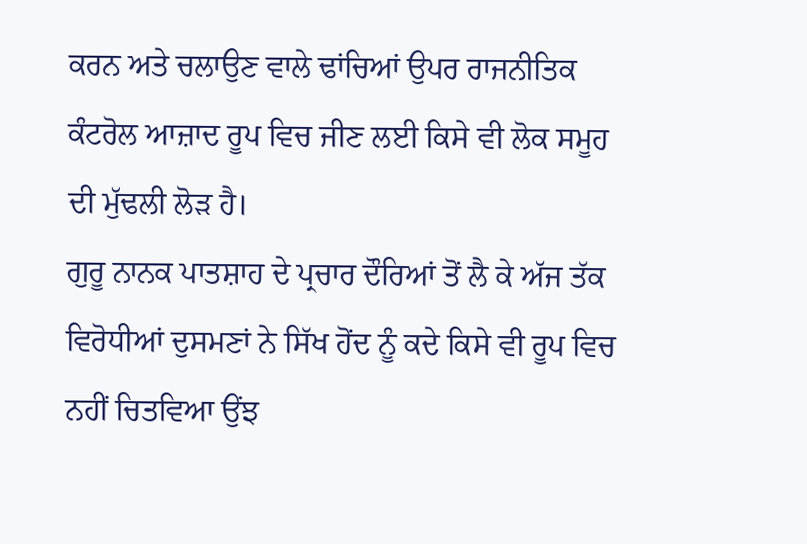ਕਰਨ ਅਤੇ ਚਲਾਉਣ ਵਾਲੇ ਢਾਂਚਿਆਂ ਉਪਰ ਰਾਜਨੀਤਿਕ ਕੰਟਰੋਲ ਆਜ਼ਾਦ ਰੂਪ ਵਿਚ ਜੀਣ ਲਈ ਕਿਸੇ ਵੀ ਲੋਕ ਸਮੂਹ ਦੀ ਮੁੱਢਲੀ ਲੋੜ ਹੈ।
ਗੁਰੂ ਨਾਨਕ ਪਾਤਸ਼ਾਹ ਦੇ ਪ੍ਰਚਾਰ ਦੌਰਿਆਂ ਤੋਂ ਲੈ ਕੇ ਅੱਜ ਤੱਕ ਵਿਰੋਧੀਆਂ ਦੁਸਮਣਾਂ ਨੇ ਸਿੱਖ ਹੋਂਦ ਨੂੰ ਕਦੇ ਕਿਸੇ ਵੀ ਰੂਪ ਵਿਚ ਨਹੀਂ ਚਿਤਵਿਆ ਉਂਝ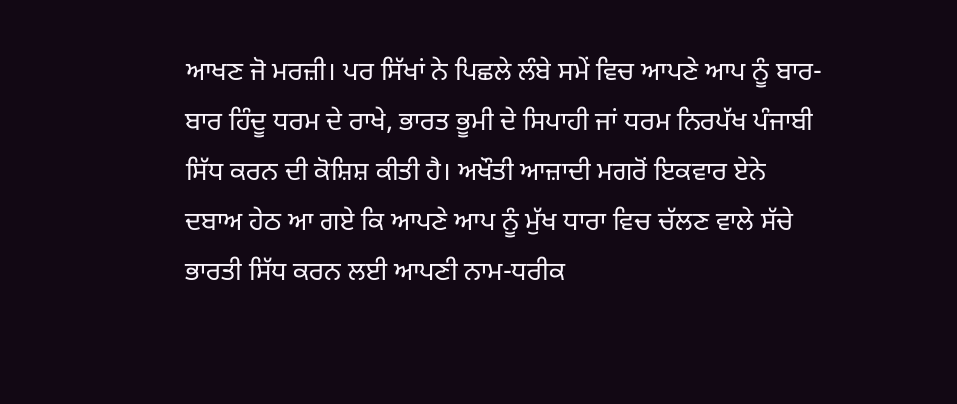ਆਖਣ ਜੋ ਮਰਜ਼ੀ। ਪਰ ਸਿੱਖਾਂ ਨੇ ਪਿਛਲੇ ਲੰਬੇ ਸਮੇਂ ਵਿਚ ਆਪਣੇ ਆਪ ਨੂੰ ਬਾਰ-ਬਾਰ ਹਿੰਦੂ ਧਰਮ ਦੇ ਰਾਖੇ, ਭਾਰਤ ਭੂਮੀ ਦੇ ਸਿਪਾਹੀ ਜਾਂ ਧਰਮ ਨਿਰਪੱਖ ਪੰਜਾਬੀ ਸਿੱਧ ਕਰਨ ਦੀ ਕੋਸ਼ਿਸ਼ ਕੀਤੀ ਹੈ। ਅਖੌਤੀ ਆਜ਼ਾਦੀ ਮਗਰੋਂ ਇਕਵਾਰ ਏਨੇ ਦਬਾਅ ਹੇਠ ਆ ਗਏ ਕਿ ਆਪਣੇ ਆਪ ਨੂੰ ਮੁੱਖ ਧਾਰਾ ਵਿਚ ਚੱਲਣ ਵਾਲੇ ਸੱਚੇ ਭਾਰਤੀ ਸਿੱਧ ਕਰਨ ਲਈ ਆਪਣੀ ਨਾਮ-ਧਰੀਕ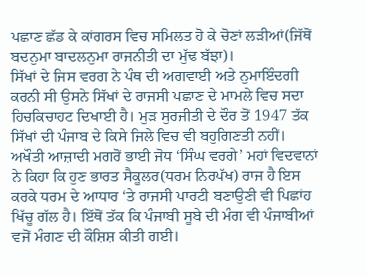ਪਛਾਣ ਛੱਡ ਕੇ ਕਾਂਗਰਸ ਵਿਚ ਸਮਿਲਤ ਹੋ ਕੇ ਚੋਣਾਂ ਲੜੀਆਂ(ਜਿੱਥੋਂ ਬਦਨੁਮਾ ਬਾਦਲਨੁਮਾ ਰਾਜਨੀਤੀ ਦਾ ਮੁੱਢ ਬੱਝਾ)।
ਸਿੱਖਾਂ ਦੇ ਜਿਸ ਵਰਗ ਨੇ ਪੰਥ ਦੀ ਅਗਵਾਈ ਅਤੇ ਨੁਮਾਇੰਦਗੀ ਕਰਨੀ ਸੀ ਉਸਨੇ ਸਿੱਖਾਂ ਦੇ ਰਾਜਸੀ ਪਛਾਣ ਦੇ ਮਾਮਲੇ ਵਿਚ ਸਦਾ ਹਿਚਕਿਚਾਹਟ ਦਿਖਾਈ ਹੈ। ਮੁੜ ਸੁਰਜੀਤੀ ਦੇ ਦੌਰ ਤੋਂ 1947 ਤੱਕ ਸਿੱਖਾਂ ਦੀ ਪੰਜਾਬ ਦੇ ਕਿਸੇ ਜਿਲੇ ਵਿਚ ਵੀ ਬਹੁਗਿਣਤੀ ਨਹੀਂ। ਅਖੌਤੀ ਆਜ਼ਾਦੀ ਮਗਰੋਂ ਭਾਈ ਜੋਧ ‘ਸਿੰਘ ਵਰਗੇ’ ਮਹਾਂ ਵਿਦਵਾਨਾਂ ਨੇ ਕਿਹਾ ਕਿ ਹੁਣ ਭਾਰਤ ਸੈਕੂਲਰ(ਧਰਮ ਨਿਰਪੱਖ) ਰਾਜ ਹੈ ਇਸ ਕਰਕੇ ਧਰਮ ਦੇ ਆਧਾਰ ‘ਤੇ ਰਾਜਸੀ ਪਾਰਟੀ ਬਣਾਉਣੀ ਵੀ ਪਿਛਾਂਹ ਖਿੱਚੂ ਗੱਲ ਹੈ। ਇੱਥੋਂ ਤੱਕ ਕਿ ਪੰਜਾਬੀ ਸੂਬੇ ਦੀ ਮੰਗ ਵੀ ਪੰਜਾਬੀਆਂ ਵਜੋਂ ਮੰਗਣ ਦੀ ਕੌਸ਼ਿਸ਼ ਕੀਤੀ ਗਈ।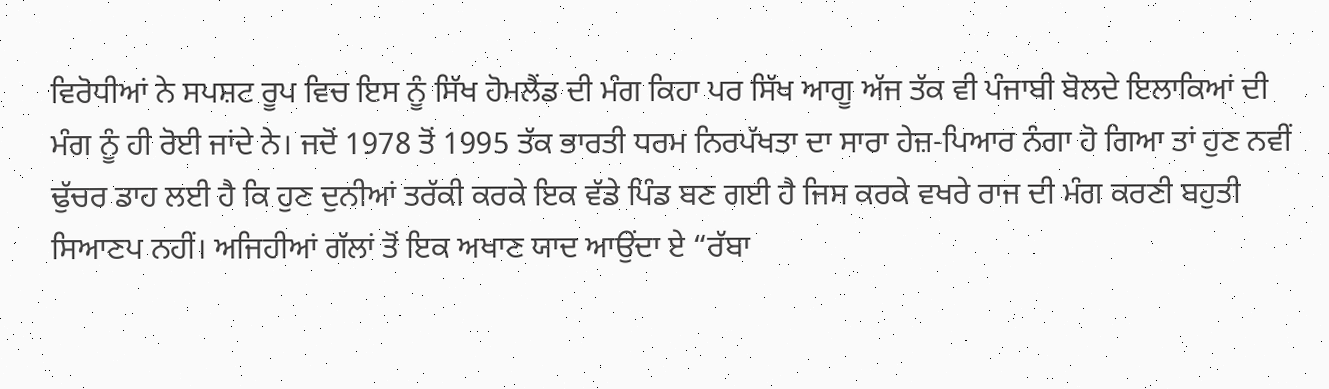ਵਿਰੋਧੀਆਂ ਨੇ ਸਪਸ਼ਟ ਰੂਪ ਵਿਚ ਇਸ ਨੂੰ ਸਿੱਖ ਹੋਮਲੈਂਡ ਦੀ ਮੰਗ ਕਿਹਾ ਪਰ ਸਿੱਖ ਆਗੂ ਅੱਜ ਤੱਕ ਵੀ ਪੰਜਾਬੀ ਬੋਲਦੇ ਇਲਾਕਿਆਂ ਦੀ ਮੰਗ ਨੂੰ ਹੀ ਰੋਈ ਜਾਂਦੇ ਨੇ। ਜਦੋਂ 1978 ਤੋਂ 1995 ਤੱਕ ਭਾਰਤੀ ਧਰਮ ਨਿਰਪੱਖਤਾ ਦਾ ਸਾਰਾ ਹੇਜ਼-ਪਿਆਰ ਨੰਗਾ ਹੋ ਗਿਆ ਤਾਂ ਹੁਣ ਨਵੀਂ ਢੁੱਚਰ ਡਾਹ ਲਈ ਹੈ ਕਿ ਹੁਣ ਦੁਨੀਆਂ ਤਰੱਕੀ ਕਰਕੇ ਇਕ ਵੱਡੇ ਪਿੰਡ ਬਣ ਗਈ ਹੈ ਜਿਸ ਕਰਕੇ ਵਖਰੇ ਰਾਜ ਦੀ ਮੰਗ ਕਰਣੀ ਬਹੁਤੀ ਸਿਆਣਪ ਨਹੀਂ। ਅਜਿਹੀਆਂ ਗੱਲਾਂ ਤੋਂ ਇਕ ਅਖਾਣ ਯਾਦ ਆਉਂਦਾ ਏ “ਰੱਬਾ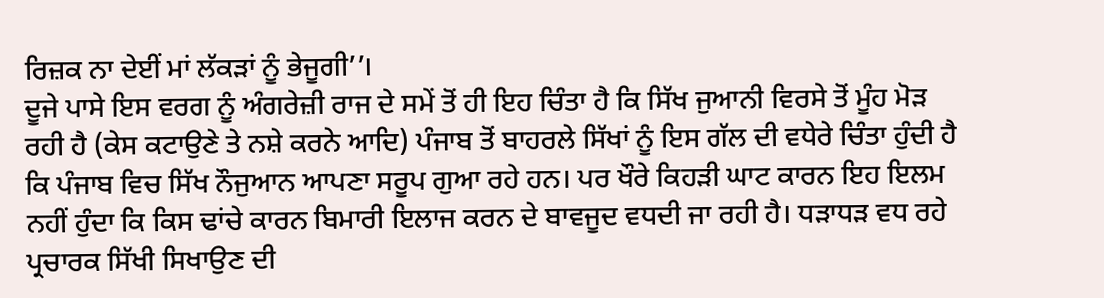ਰਿਜ਼ਕ ਨਾ ਦੇਈਂ ਮਾਂ ਲੱਕੜਾਂ ਨੂੰ ਭੇਜੂਗੀ’’।
ਦੂਜੇ ਪਾਸੇ ਇਸ ਵਰਗ ਨੂੰ ਅੰਗਰੇਜ਼ੀ ਰਾਜ ਦੇ ਸਮੇਂ ਤੋਂ ਹੀ ਇਹ ਚਿੰਤਾ ਹੈ ਕਿ ਸਿੱਖ ਜੁਆਨੀ ਵਿਰਸੇ ਤੋਂ ਮੂੰਹ ਮੋੜ ਰਹੀ ਹੈ (ਕੇਸ ਕਟਾਉਣੇ ਤੇ ਨਸ਼ੇ ਕਰਨੇ ਆਦਿ) ਪੰਜਾਬ ਤੋਂ ਬਾਹਰਲੇ ਸਿੱਖਾਂ ਨੂੰ ਇਸ ਗੱਲ ਦੀ ਵਧੇਰੇ ਚਿੰਤਾ ਹੁੰਦੀ ਹੈ ਕਿ ਪੰਜਾਬ ਵਿਚ ਸਿੱਖ ਨੌਜੁਆਨ ਆਪਣਾ ਸਰੂਪ ਗੁਆ ਰਹੇ ਹਨ। ਪਰ ਖੌਰੇ ਕਿਹੜੀ ਘਾਟ ਕਾਰਨ ਇਹ ਇਲਮ ਨਹੀਂ ਹੁੰਦਾ ਕਿ ਕਿਸ ਢਾਂਚੇ ਕਾਰਨ ਬਿਮਾਰੀ ਇਲਾਜ ਕਰਨ ਦੇ ਬਾਵਜੂਦ ਵਧਦੀ ਜਾ ਰਹੀ ਹੈ। ਧੜਾਧੜ ਵਧ ਰਹੇ ਪ੍ਰਚਾਰਕ ਸਿੱਖੀ ਸਿਖਾਉਣ ਦੀ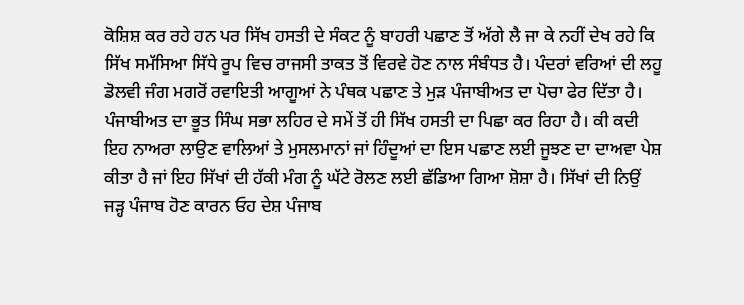ਕੋਸ਼ਿਸ਼ ਕਰ ਰਹੇ ਹਨ ਪਰ ਸਿੱਖ ਹਸਤੀ ਦੇ ਸੰਕਟ ਨੂੰ ਬਾਹਰੀ ਪਛਾਣ ਤੋਂ ਅੱਗੇ ਲੈ ਜਾ ਕੇ ਨਹੀਂ ਦੇਖ ਰਹੇ ਕਿ ਸਿੱਖ ਸਮੱਸਿਆ ਸਿੱਧੇ ਰੂਪ ਵਿਚ ਰਾਜਸੀ ਤਾਕਤ ਤੋਂ ਵਿਰਵੇ ਹੋਣ ਨਾਲ ਸੰਬੰਧਤ ਹੈ। ਪੰਦਰਾਂ ਵਰਿਆਂ ਦੀ ਲਹੂ ਡੋਲਵੀ ਜੰਗ ਮਗਰੋਂ ਰਵਾਇਤੀ ਆਗੂਆਂ ਨੇ ਪੰਥਕ ਪਛਾਣ ਤੇ ਮੁੜ ਪੰਜਾਬੀਅਤ ਦਾ ਪੋਚਾ ਫੇਰ ਦਿੱਤਾ ਹੈ।
ਪੰਜਾਬੀਅਤ ਦਾ ਭੂਤ ਸਿੰਘ ਸਭਾ ਲਹਿਰ ਦੇ ਸਮੇਂ ਤੋਂ ਹੀ ਸਿੱਖ ਹਸਤੀ ਦਾ ਪਿਛਾ ਕਰ ਰਿਹਾ ਹੈ। ਕੀ ਕਦੀ ਇਹ ਨਾਅਰਾ ਲਾਉਣ ਵਾਲਿਆਂ ਤੇ ਮੁਸਲਮਾਨਾਂ ਜਾਂ ਹਿੰਦੂਆਂ ਦਾ ਇਸ ਪਛਾਣ ਲਈ ਜੂਝਣ ਦਾ ਦਾਅਵਾ ਪੇਸ਼ ਕੀਤਾ ਹੈ ਜਾਂ ਇਹ ਸਿੱਖਾਂ ਦੀ ਹੱਕੀ ਮੰਗ ਨੂੰ ਘੱਟੇ ਰੋਲਣ ਲਈ ਛੱਡਿਆ ਗਿਆ ਸ਼ੋਸ਼ਾ ਹੈ। ਸਿੱਖਾਂ ਦੀ ਨਿਉਂ ਜੜ੍ਹ ਪੰਜਾਬ ਹੋਣ ਕਾਰਨ ਓਹ ਦੇਸ਼ ਪੰਜਾਬ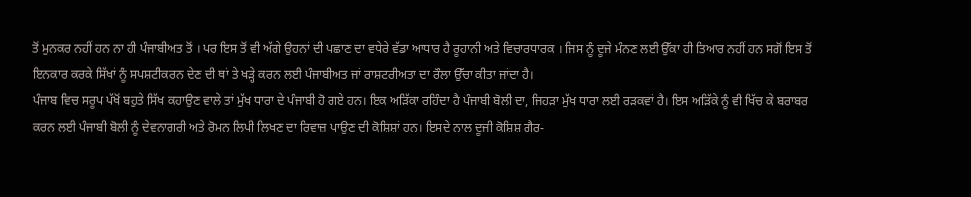ਤੋਂ ਮੁਨਕਰ ਨਹੀਂ ਹਨ ਨਾ ਹੀ ਪੰਜਾਬੀਅਤ ਤੋਂ । ਪਰ ਇਸ ਤੋਂ ਵੀ ਅੱਗੇ ਉਹਨਾਂ ਦੀ ਪਛਾਣ ਦਾ ਵਧੇਰੇ ਵੱਡਾ ਆਧਾਰ ਹੈ ਰੂਹਾਨੀ ਅਤੇ ਵਿਚਾਰਧਾਰਕ । ਜਿਸ ਨੂੰ ਦੂਜੇ ਮੰਨਣ ਲਈ ਉੱਕਾ ਹੀ ਤਿਆਰ ਨਹੀਂ ਹਨ ਸਗੋਂ ਇਸ ਤੋਂ ਇਨਕਾਰ ਕਰਕੇ ਸਿੱਖਾਂ ਨੂੰ ਸਪਸ਼ਟੀਕਰਨ ਦੇਣ ਦੀ ਥਾਂ ਤੇ ਖੜ੍ਹੇ ਕਰਨ ਲਈ ਪੰਜਾਬੀਅਤ ਜਾਂ ਰਾਸ਼ਟਰੀਅਤਾ ਦਾ ਰੌਲਾ ਉੱਚਾ ਕੀਤਾ ਜਾਂਦਾ ਹੈ।
ਪੰਜਾਬ ਵਿਚ ਸਰੂਪ ਪੱਖੋਂ ਬਹੁਤੇ ਸਿੱਖ ਕਹਾਉਣ ਵਾਲੇ ਤਾਂ ਮੁੱਖ ਧਾਰਾ ਦੇ ਪੰਜਾਬੀ ਹੋ ਗਏ ਹਨ। ਇਕ ਅੜਿੱਕਾ ਰਹਿੰਦਾ ਹੈ ਪੰਜਾਬੀ ਬੋਲੀ ਦਾ, ਜਿਹੜਾ ਮੁੱਖ ਧਾਰਾ ਲਈ ਰੜਕਵਾਂ ਹੈ। ਇਸ ਅੜਿੱਕੇ ਨੂੰ ਵੀ ਖਿੱਚ ਕੇ ਬਰਾਬਰ ਕਰਨ ਲਈ ਪੰਜਾਬੀ ਬੋਲੀ ਨੂੰ ਦੇਵਨਾਗਰੀ ਅਤੇ ਰੋਮਨ ਲਿਪੀ ਲਿਖਣ ਦਾ ਰਿਵਾਜ਼ ਪਾਉਣ ਦੀ ਕੋਸ਼ਿਸ਼ਾਂ ਹਨ। ਇਸਦੇ ਨਾਲ ਦੂਜੀ ਕੋਸ਼ਿਸ਼ ਗੈਰ-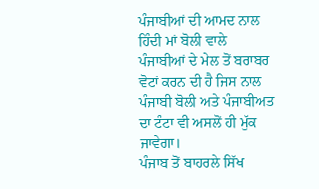ਪੰਜਾਬੀਆਂ ਦੀ ਆਮਦ ਨਾਲ ਹਿੰਦੀ ਮਾਂ ਬੋਲੀ ਵਾਲੇ ਪੰਜਾਬੀਆਂ ਦੇ ਮੇਲ ਤੋਂ ਬਰਾਬਰ ਵੋਟਾਂ ਕਰਨ ਦੀ ਹੈ ਜਿਸ ਨਾਲ ਪੰਜਾਬੀ ਬੋਲੀ ਅਤੇ ਪੰਜਾਬੀਅਤ ਦਾ ਟੰਟਾ ਵੀ ਅਸਲੋਂ ਹੀ ਮੁੱਕ ਜਾਵੇਗਾ।
ਪੰਜਾਬ ਤੋਂ ਬਾਹਰਲੇ ਸਿੱਖ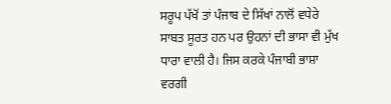ਸਰੂਪ ਪੱਖੋਂ ਤਾਂ ਪੰਜਾਬ ਦੇ ਸਿੱਖਾਂ ਨਾਲੋਂ ਵਧੇਰੇ ਸਾਬਤ ਸੂਰਤ ਹਨ ਪਰ ਉਹਨਾਂ ਦੀ ਭਾਸਾ ਵੀ ਮੁੱਖ ਧਾਰਾ ਵਾਲੀ ਹੈ। ਜਿਸ ਕਰਕੇ ਪੰਜਾਬੀ ਭਾਸ਼ਾ ਵਰਗੀ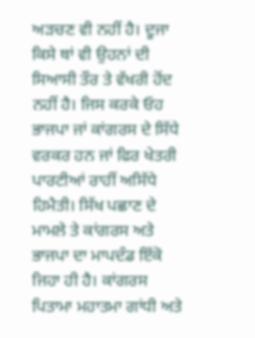ਅੜਚਣ ਵੀ ਨਹੀਂ ਹੈ। ਦੂਜਾ ਕਿਸੇ ਥਾਂ ਵੀ ਉਹਨਾਂ ਦੀ ਸਿਆਸੀ ਤੌਰ ਤੇ ਵੱਖਰੀ ਹੋਂਦ ਨਹੀਂ ਹੈ। ਜਿਸ ਕਰਕੇ ਓਹ ਭਾਜਪਾ ਜਾਂ ਕਾਂਗਰਸ ਦੇ ਸਿੱਧੇ ਵਰਕਰ ਹਨ ਜਾਂ ਫਿਰ ਖੇਤਰੀ ਪਾਰਟੀਆਂ ਰਾਹੀਂ ਅਸਿੱਧੇ ਹਿਮੈਤੀ। ਸਿੱਖ ਪਛਾਣ ਦੇ ਮਾਮਲੇ ਤੇ ਕਾਂਗਰਸ ਅਤੇ ਭਾਜਪਾ ਦਾ ਮਾਪਦੰਡ ਇੱਕੋ ਜਿਹਾ ਹੀ ਹੈ। ਕਾਂਗਰਸ ਪਿਤਾਮਾ ਮਹਾਤਮਾ ਗਾਂਧੀ ਅਤੇ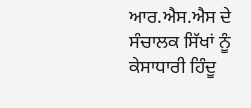ਆਰ.ਐਸ.ਐਸ ਦੇ ਸੰਚਾਲਕ ਸਿੱਖਾਂ ਨੂੰ ਕੇਸਾਧਾਰੀ ਹਿੰਦੂ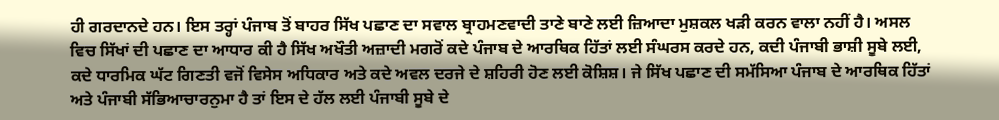ਹੀ ਗਰਦਾਨਦੇ ਹਨ। ਇਸ ਤਰ੍ਹਾਂ ਪੰਜਾਬ ਤੋਂ ਬਾਹਰ ਸਿੱਖ ਪਛਾਣ ਦਾ ਸਵਾਲ ਬ੍ਰਾਹਮਣਵਾਦੀ ਤਾਣੇ ਬਾਣੇ ਲਈ ਜ਼ਿਆਦਾ ਮੁਸ਼ਕਲ ਖੜੀ ਕਰਨ ਵਾਲਾ ਨਹੀਂ ਹੈ। ਅਸਲ ਵਿਚ ਸਿੱਖਾਂ ਦੀ ਪਛਾਣ ਦਾ ਆਧਾਰ ਕੀ ਹੈ ਸਿੱਖ ਅਖੌਤੀ ਅਜ਼ਾਦੀ ਮਗਰੋਂ ਕਦੇ ਪੰਜਾਬ ਦੇ ਆਰਥਿਕ ਹਿੱਤਾਂ ਲਈ ਸੰਘਰਸ ਕਰਦੇ ਹਨ, ਕਦੀ ਪੰਜਾਬੀ ਭਾਸ਼ੀ ਸੂਬੇ ਲਈ, ਕਦੇ ਧਾਰਮਿਕ ਘੱਟ ਗਿਣਤੀ ਵਜੋਂ ਵਿਸੇਸ ਅਧਿਕਾਰ ਅਤੇ ਕਦੇ ਅਵਲ ਦਰਜੇ ਦੇ ਸ਼ਹਿਰੀ ਹੋਣ ਲਈ ਕੋਸ਼ਿਸ਼। ਜੇ ਸਿੱਖ ਪਛਾਣ ਦੀ ਸਮੱਸਿਆ ਪੰਜਾਬ ਦੇ ਆਰਥਿਕ ਹਿੱਤਾਂ ਅਤੇ ਪੰਜਾਬੀ ਸੱਭਿਆਚਾਰਨੁਮਾ ਹੈ ਤਾਂ ਇਸ ਦੇ ਹੱਲ ਲਈ ਪੰਜਾਬੀ ਸੂਬੇ ਦੇ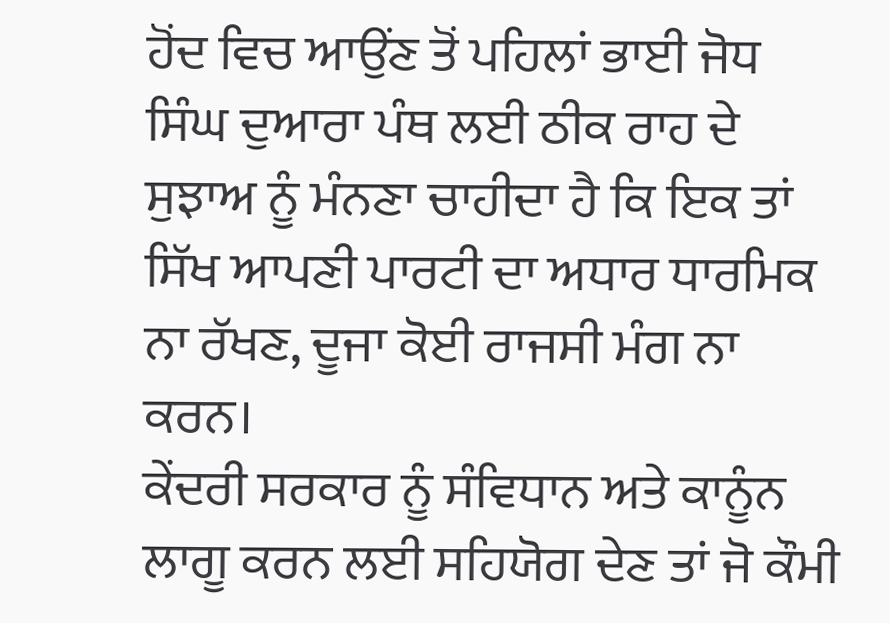ਹੋਂਦ ਵਿਚ ਆਉਂਣ ਤੋਂ ਪਹਿਲਾਂ ਭਾਈ ਜੋਧ ਸਿੰਘ ਦੁਆਰਾ ਪੰਥ ਲਈ ਠੀਕ ਰਾਹ ਦੇ ਸੁਝਾਅ ਨੂੰ ਮੰਨਣਾ ਚਾਹੀਦਾ ਹੈ ਕਿ ਇਕ ਤਾਂ ਸਿੱਖ ਆਪਣੀ ਪਾਰਟੀ ਦਾ ਅਧਾਰ ਧਾਰਮਿਕ ਨਾ ਰੱਖਣ, ਦੂਜਾ ਕੋਈ ਰਾਜਸੀ ਮੰਗ ਨਾ ਕਰਨ।
ਕੇਂਦਰੀ ਸਰਕਾਰ ਨੂੰ ਸੰਵਿਧਾਨ ਅਤੇ ਕਾਨੂੰਨ ਲਾਗੂ ਕਰਨ ਲਈ ਸਹਿਯੋਗ ਦੇਣ ਤਾਂ ਜੋ ਕੌਮੀ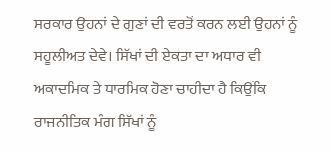ਸਰਕਾਰ ਉਹਨਾਂ ਦੇ ਗੁਣਾਂ ਦੀ ਵਰਤੋਂ ਕਰਨ ਲਈ ਉਹਨਾਂ ਨੂੰ ਸਹੂਲੀਅਤ ਦੇਵੇ। ਸਿੱਖਾਂ ਦੀ ਏਕਤਾ ਦਾ ਅਧਾਰ ਵੀ ਅਕਾਦਮਿਕ ਤੇ ਧਾਰਮਿਕ ਹੋਣਾ ਚਾਹੀਦਾ ਹੈ ਕਿਉਂਕਿ ਰਾਜਨੀਤਿਕ ਮੰਗ ਸਿੱਖਾਂ ਨੂੰ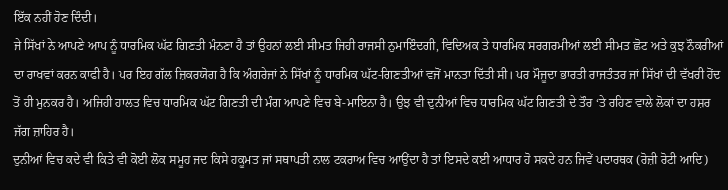ਇੱਕ ਨਹੀਂ ਹੋਣ ਦਿੰਦੀ।
ਜੇ ਸਿੱਖਾਂ ਨੇ ਆਪਣੇ ਆਪ ਨੂੰ ਧਾਰਮਿਕ ਘੱਟ ਗਿਣਤੀ ਮੰਨਣਾ ਹੈ ਤਾਂ ਉਹਨਾਂ ਲਈ ਸੀਮਤ ਜਿਹੀ ਰਾਜਸੀ ਨੁਮਾਇੰਦਗੀ, ਵਿਦਿਅਕ ਤੇ ਧਾਰਮਿਕ ਸਰਗਰਮੀਆਂ ਲਈ ਸੀਮਤ ਛੋਟ ਅਤੇ ਕੁਝ ਨੌਕਰੀਆਂ ਦਾ ਰਾਖਵਾਂ ਕਰਨ ਕਾਫੀ ਹੈ। ਪਰ ਇਹ ਗੱਲ ਜ਼ਿਕਰਯੋਗ ਹੈ ਕਿ ਅੰਗਰੇਜਾਂ ਨੇ ਸਿੱਖਾਂ ਨੂੰ ਧਾਰਮਿਕ ਘੱਟ-ਗਿਣਤੀਆਂ ਵਜੋਂ ਮਾਨਤਾ ਦਿੱਤੀ ਸੀ। ਪਰ ਮੌਜੂਦਾ ਭਾਰਤੀ ਰਾਜਤੰਤਰ ਜਾਂ ਸਿੱਖਾਂ ਦੀ ਵੱਖਰੀ ਹੋਂਦ ਤੋਂ ਹੀ ਮੁਨਕਰ ਹੈ। ਅਜਿਹੀ ਹਾਲਤ ਵਿਚ ਧਾਰਮਿਕ ਘੱਟ ਗਿਣਤੀ ਦੀ ਮੰਗ ਆਪਣੇ ਵਿਚ ਬੇ-ਮਾਇਨਾ ਹੈ। ਉਝ ਵੀ ਦੁਨੀਆਂ ਵਿਚ ਧਾਰਮਿਕ ਘੱਟ ਗਿਣਤੀ ਦੇ ਤੌਰ ‘ਤੇ ਰਹਿਣ ਵਾਲੇ ਲੋਕਾਂ ਦਾ ਹਸ਼ਰ ਜੱਗ ਜ਼ਾਹਿਰ ਹੈ।
ਦੁਨੀਆਂ ਵਿਚ ਕਦੇ ਵੀ ਕਿਤੇ ਵੀ ਕੋਈ ਲੋਕ ਸਮੂਹ ਜਦ ਕਿਸੇ ਹਕੂਮਤ ਜਾਂ ਸਥਾਪਤੀ ਨਾਲ ਟਕਰਾਅ ਵਿਚ ਆਉਂਦਾ ਹੈ ਤਾਂ ਇਸਦੇ ਕਈ ਆਧਾਰ ਹੋ ਸਕਦੇ ਹਨ ਜਿਵੇਂ ਪਦਾਰਥਕ (ਰੋਜ਼ੀ ਰੋਟੀ ਆਦਿ)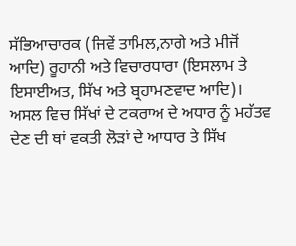ਸੱਭਿਆਚਾਰਕ (ਜਿਵੇਂ ਤਾਮਿਲ,ਨਾਗੇ ਅਤੇ ਮੀਜੋਂ ਆਦਿ) ਰੂਹਾਨੀ ਅਤੇ ਵਿਚਾਰਧਾਰਾ (ਇਸਲਾਮ ਤੇ ਇਸਾਈਅਤ, ਸਿੱਖ ਅਤੇ ਬ੍ਰਹਾਮਣਵਾਦ ਆਦਿ)।
ਅਸਲ ਵਿਚ ਸਿੱਖਾਂ ਦੇ ਟਕਰਾਅ ਦੇ ਅਧਾਰ ਨੂੰ ਮਹੱਤਵ ਦੇਣ ਦੀ ਥਾਂ ਵਕਤੀ ਲੋੜਾਂ ਦੇ ਆਧਾਰ ਤੇ ਸਿੱਖ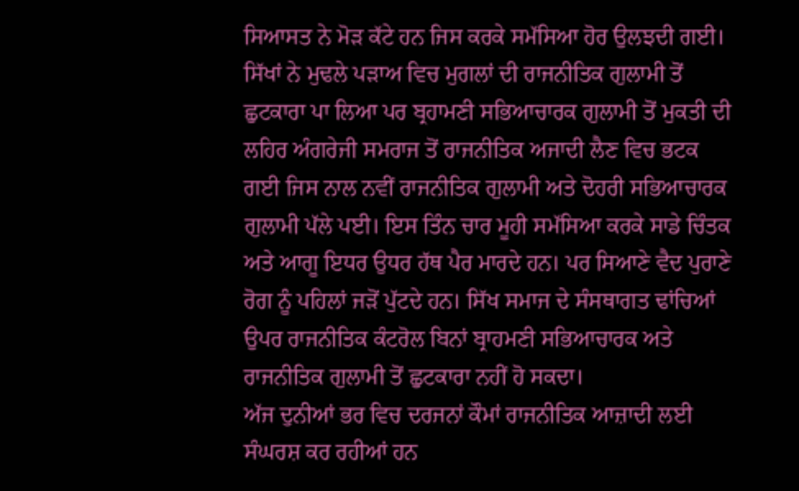ਸਿਆਸਤ ਨੇ ਮੋੜ ਕੱਟੇ ਹਨ ਜਿਸ ਕਰਕੇ ਸਮੱਸਿਆ ਹੋਰ ਉਲਝਦੀ ਗਈ। ਸਿੱਖਾਂ ਨੇ ਮੁਢਲੇ ਪੜਾਅ ਵਿਚ ਮੁਗਲਾਂ ਦੀ ਰਾਜਨੀਤਿਕ ਗੁਲਾਮੀ ਤੋਂ ਛੁਟਕਾਰਾ ਪਾ ਲਿਆ ਪਰ ਬ੍ਰਹਾਮਣੀ ਸਭਿਆਚਾਰਕ ਗੁਲਾਮੀ ਤੋਂ ਮੁਕਤੀ ਦੀ ਲਹਿਰ ਅੰਗਰੇਜੀ ਸਮਰਾਜ ਤੋਂ ਰਾਜਨੀਤਿਕ ਅਜਾਦੀ ਲੈਣ ਵਿਚ ਭਟਕ ਗਈ ਜਿਸ ਨਾਲ ਨਵੀਂ ਰਾਜਨੀਤਿਕ ਗੁਲਾਮੀ ਅਤੇ ਦੋਹਰੀ ਸਭਿਆਚਾਰਕ ਗੁਲਾਮੀ ਪੱਲੇ ਪਈ। ਇਸ ਤਿੰਨ ਚਾਰ ਮੂਹੀ ਸਮੱਸਿਆ ਕਰਕੇ ਸਾਡੇ ਚਿੰਤਕ ਅਤੇ ਆਗੂ ਇਧਰ ਉਧਰ ਹੱਥ ਪੈਰ ਮਾਰਦੇ ਹਨ। ਪਰ ਸਿਆਣੇ ਵੈਦ ਪੁਰਾਣੇ ਰੋਗ ਨੂੰ ਪਹਿਲਾਂ ਜੜੋਂ ਪੁੱਟਦੇ ਹਨ। ਸਿੱਖ ਸਮਾਜ ਦੇ ਸੰਸਥਾਗਤ ਢਾਂਚਿਆਂ ਉਪਰ ਰਾਜਨੀਤਿਕ ਕੰਟਰੋਲ ਬਿਨਾਂ ਬ੍ਰਾਹਮਣੀ ਸਭਿਆਚਾਰਕ ਅਤੇ ਰਾਜਨੀਤਿਕ ਗੁਲਾਮੀ ਤੋਂ ਛੁਟਕਾਰਾ ਨਹੀਂ ਹੋ ਸਕਦਾ।
ਅੱਜ ਦੁਨੀਆਂ ਭਰ ਵਿਚ ਦਰਜਨਾਂ ਕੌਮਾਂ ਰਾਜਨੀਤਿਕ ਆਜ਼ਾਦੀ ਲਈ ਸੰਘਰਸ਼ ਕਰ ਰਹੀਆਂ ਹਨ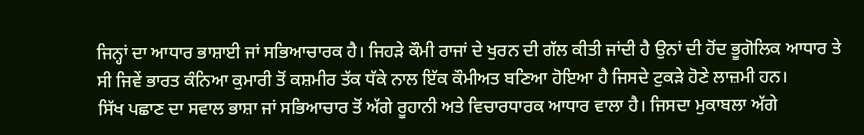ਜਿਨ੍ਹਾਂ ਦਾ ਆਧਾਰ ਭਾਸ਼ਾਈ ਜਾਂ ਸਭਿਆਚਾਰਕ ਹੈ। ਜਿਹੜੇ ਕੌਮੀ ਰਾਜਾਂ ਦੇ ਖੁਰਨ ਦੀ ਗੱਲ ਕੀਤੀ ਜਾਂਦੀ ਹੈ ਉਨਾਂ ਦੀ ਹੋਂਦ ਭੂਗੋਲਿਕ ਆਧਾਰ ਤੇ ਸੀ ਜਿਵੇਂ ਭਾਰਤ ਕੰਨਿਆ ਕੁਮਾਰੀ ਤੋਂ ਕਸ਼ਮੀਰ ਤੱਕ ਧੱਕੇ ਨਾਲ ਇੱਕ ਕੌਮੀਅਤ ਬਣਿਆ ਹੋਇਆ ਹੈ ਜਿਸਦੇ ਟੁਕੜੇ ਹੋਣੇ ਲਾਜ਼ਮੀ ਹਨ।
ਸਿੱਖ ਪਛਾਣ ਦਾ ਸਵਾਲ ਭਾਸ਼ਾ ਜਾਂ ਸਭਿਆਚਾਰ ਤੋਂ ਅੱਗੇ ਰੂਹਾਨੀ ਅਤੇ ਵਿਚਾਰਧਾਰਕ ਆਧਾਰ ਵਾਲਾ ਹੈ। ਜਿਸਦਾ ਮੁਕਾਬਲਾ ਅੱਗੇ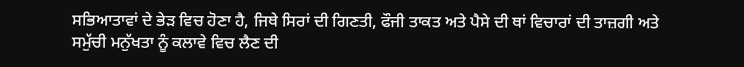ਸਭਿਆਤਾਵਾਂ ਦੇ ਭੇੜ ਵਿਚ ਹੋਣਾ ਹੈ, ਜਿਥੇ ਸਿਰਾਂ ਦੀ ਗਿਣਤੀ, ਫੌਜੀ ਤਾਕਤ ਅਤੇ ਪੈਸੇ ਦੀ ਥਾਂ ਵਿਚਾਰਾਂ ਦੀ ਤਾਜ਼ਗੀ ਅਤੇ ਸਮੁੱਚੀ ਮਨੁੱਖਤਾ ਨੂੰ ਕਲਾਵੇ ਵਿਚ ਲੈਣ ਦੀ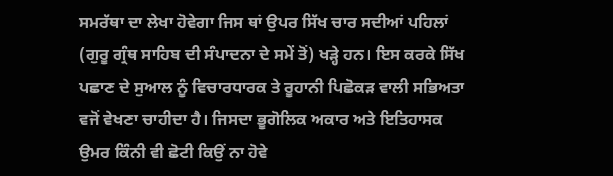ਸਮਰੱਥਾ ਦਾ ਲੇਖਾ ਹੋਵੇਗਾ ਜਿਸ ਥਾਂ ਉਪਰ ਸਿੱਖ ਚਾਰ ਸਦੀਆਂ ਪਹਿਲਾਂ (ਗੁਰੂ ਗ੍ਰੰਥ ਸਾਹਿਬ ਦੀ ਸੰਪਾਦਨਾ ਦੇ ਸਮੇਂ ਤੋਂ) ਖੜ੍ਹੇ ਹਨ। ਇਸ ਕਰਕੇ ਸਿੱਖ ਪਛਾਣ ਦੇ ਸੁਆਲ ਨੂੰ ਵਿਚਾਰਧਾਰਕ ਤੇ ਰੂਹਾਨੀ ਪਿਛੋਕੜ ਵਾਲੀ ਸਭਿਅਤਾ ਵਜੋਂ ਵੇਖਣਾ ਚਾਹੀਦਾ ਹੈ। ਜਿਸਦਾ ਭੂਗੋਲਿਕ ਅਕਾਰ ਅਤੇ ਇਤਿਹਾਸਕ ਉਮਰ ਕਿੰਨੀ ਵੀ ਛੋਟੀ ਕਿਉਂ ਨਾ ਹੋਵੇ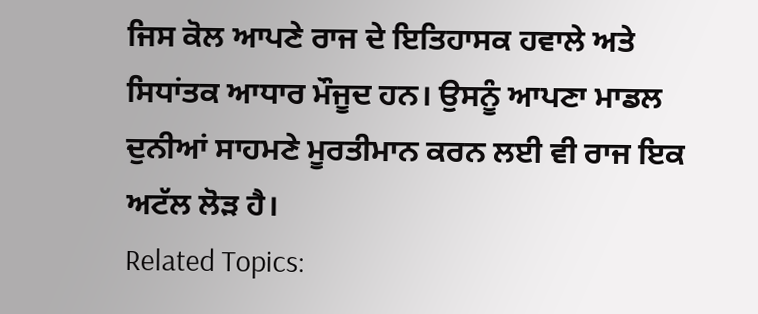ਜਿਸ ਕੋਲ ਆਪਣੇ ਰਾਜ ਦੇ ਇਤਿਹਾਸਕ ਹਵਾਲੇ ਅਤੇ ਸਿਧਾਂਤਕ ਆਧਾਰ ਮੌਜੂਦ ਹਨ। ਉਸਨੂੰ ਆਪਣਾ ਮਾਡਲ ਦੁਨੀਆਂ ਸਾਹਮਣੇ ਮੂਰਤੀਮਾਨ ਕਰਨ ਲਈ ਵੀ ਰਾਜ ਇਕ ਅਟੱਲ ਲੋੜ ਹੈ।
Related Topics: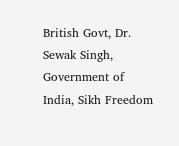British Govt, Dr. Sewak Singh, Government of India, Sikh Freedom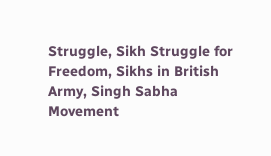Struggle, Sikh Struggle for Freedom, Sikhs in British Army, Singh Sabha Movement